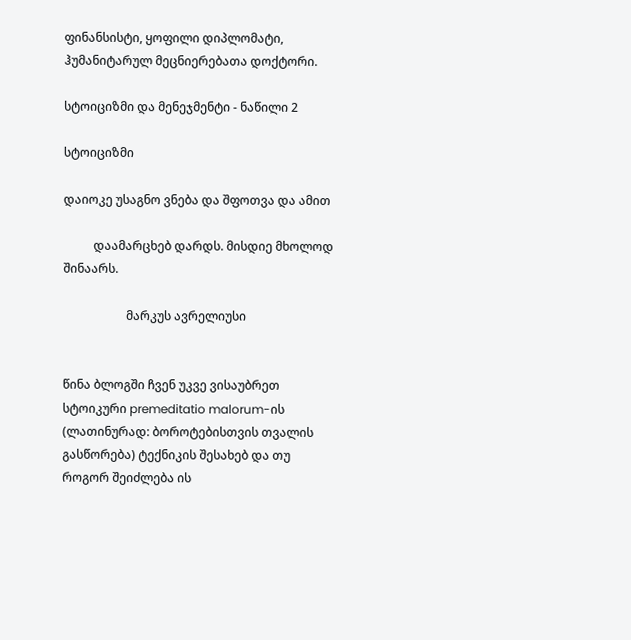ფინანსისტი, ყოფილი დიპლომატი, ჰუმანიტარულ მეცნიერებათა დოქტორი.

სტოიციზმი და მენეჯმენტი - ნაწილი 2

სტოიციზმი

დაიოკე უსაგნო ვნება და შფოთვა და ამით

          დაამარცხებ დარდს. მისდიე მხოლოდ შინაარს.

                     მარკუს ავრელიუსი


წინა ბლოგში ჩვენ უკვე ვისაუბრეთ სტოიკური premeditatio malorum-ის (ლათინურად: ბოროტებისთვის თვალის გასწორება) ტექნიკის შესახებ და თუ როგორ შეიძლება ის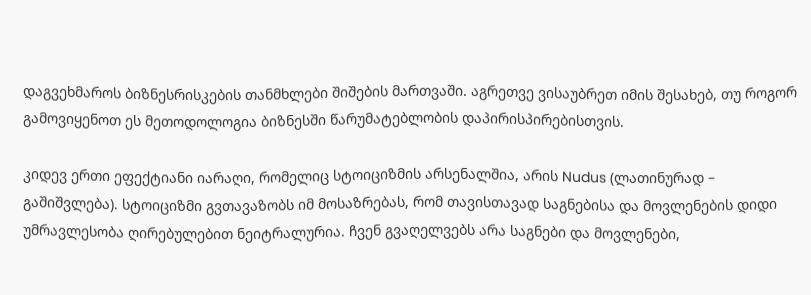დაგვეხმაროს ბიზნესრისკების თანმხლები შიშების მართვაში. აგრეთვე ვისაუბრეთ იმის შესახებ, თუ როგორ გამოვიყენოთ ეს მეთოდოლოგია ბიზნესში წარუმატებლობის დაპირისპირებისთვის.

კიდევ ერთი ეფექტიანი იარაღი, რომელიც სტოიციზმის არსენალშია, არის Nudus (ლათინურად – გაშიშვლება). სტოიციზმი გვთავაზობს იმ მოსაზრებას, რომ თავისთავად საგნებისა და მოვლენების დიდი უმრავლესობა ღირებულებით ნეიტრალურია. ჩვენ გვაღელვებს არა საგნები და მოვლენები,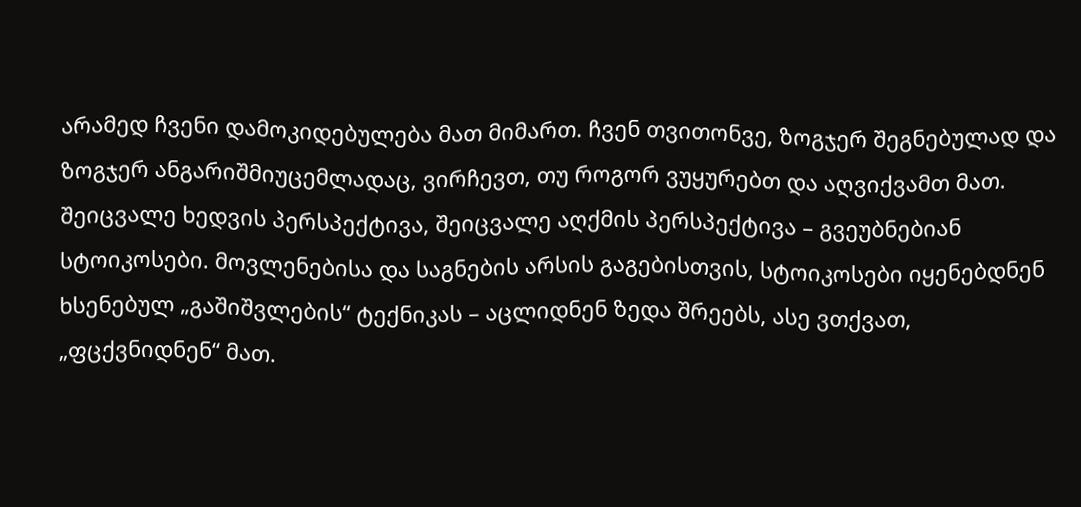არამედ ჩვენი დამოკიდებულება მათ მიმართ. ჩვენ თვითონვე, ზოგჯერ შეგნებულად და ზოგჯერ ანგარიშმიუცემლადაც, ვირჩევთ, თუ როგორ ვუყურებთ და აღვიქვამთ მათ. შეიცვალე ხედვის პერსპექტივა, შეიცვალე აღქმის პერსპექტივა – გვეუბნებიან სტოიკოსები. მოვლენებისა და საგნების არსის გაგებისთვის, სტოიკოსები იყენებდნენ ხსენებულ „გაშიშვლების“ ტექნიკას – აცლიდნენ ზედა შრეებს, ასე ვთქვათ, „ფცქვნიდნენ“ მათ.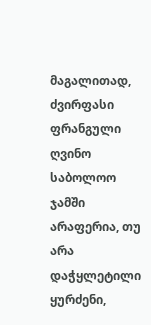მაგალითად, ძვირფასი ფრანგული ღვინო საბოლოო ჯამში არაფერია, თუ არა დაჭყლეტილი ყურძენი,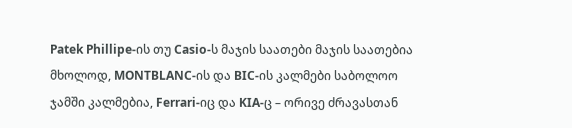Patek Phillipe-ის თუ Casio-ს მაჯის საათები მაჯის საათებია მხოლოდ, MONTBLANC-ის და BIC-ის კალმები საბოლოო ჯამში კალმებია, Ferrari-იც და KIA-ც – ორივე ძრავასთან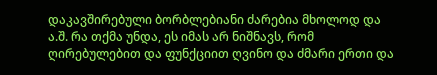დაკავშირებული ბორბლებიანი ძარებია მხოლოდ და ა.შ. რა თქმა უნდა, ეს იმას არ ნიშნავს, რომ ღირებულებით და ფუნქციით ღვინო და ძმარი ერთი და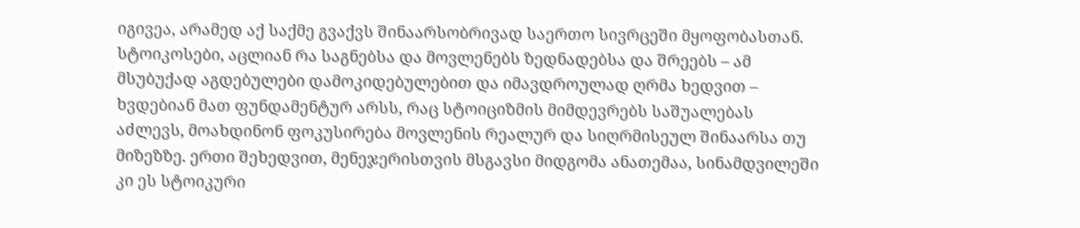იგივეა, არამედ აქ საქმე გვაქვს შინაარსობრივად საერთო სივრცეში მყოფობასთან. სტოიკოსები, აცლიან რა საგნებსა და მოვლენებს ზედნადებსა და შრეებს – ამ მსუბუქად აგდებულები დამოკიდებულებით და იმავდროულად ღრმა ხედვით – ხვდებიან მათ ფუნდამენტურ არსს, რაც სტოიციზმის მიმდევრებს საშუალებას აძლევს, მოახდინონ ფოკუსირება მოვლენის რეალურ და სიღრმისეულ შინაარსა თუ მიზეზზე. ერთი შეხედვით, მენეჯერისთვის მსგავსი მიდგომა ანათემაა, სინამდვილეში კი ეს სტოიკური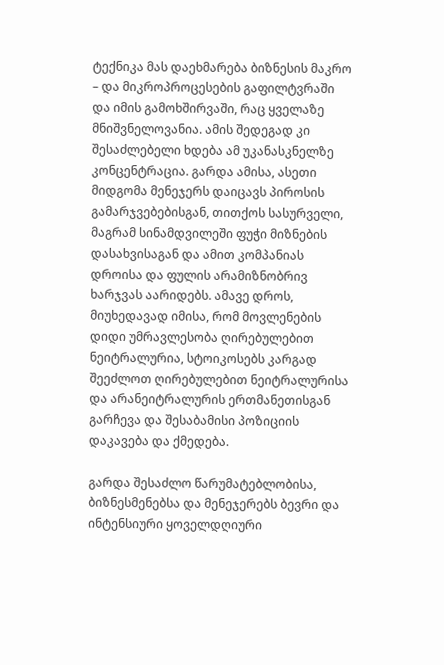ტექნიკა მას დაეხმარება ბიზნესის მაკრო – და მიკროპროცესების გაფილტვრაში და იმის გამოხშირვაში, რაც ყველაზე მნიშვნელოვანია. ამის შედეგად კი შესაძლებელი ხდება ამ უკანასკნელზე კონცენტრაცია. გარდა ამისა, ასეთი მიდგომა მენეჯერს დაიცავს პიროსის გამარჯვებებისგან, თითქოს სასურველი, მაგრამ სინამდვილეში ფუჭი მიზნების დასახვისაგან და ამით კომპანიას დროისა და ფულის არამიზნობრივ ხარჯვას აარიდებს. ამავე დროს, მიუხედავად იმისა, რომ მოვლენების დიდი უმრავლესობა ღირებულებით ნეიტრალურია, სტოიკოსებს კარგად შეეძლოთ ღირებულებით ნეიტრალურისა და არანეიტრალურის ერთმანეთისგან გარჩევა და შესაბამისი პოზიციის დაკავება და ქმედება.

გარდა შესაძლო წარუმატებლობისა, ბიზნესმენებსა და მენეჯერებს ბევრი და ინტენსიური ყოველდღიური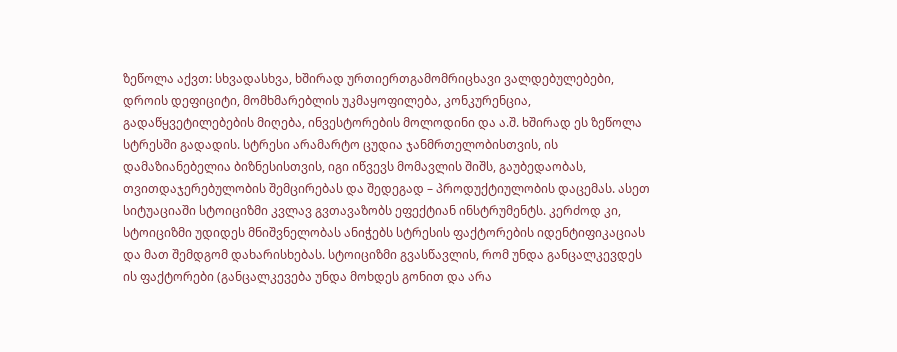ზეწოლა აქვთ: სხვადასხვა, ხშირად ურთიერთგამომრიცხავი ვალდებულებები, დროის დეფიციტი, მომხმარებლის უკმაყოფილება, კონკურენცია, გადაწყვეტილებების მიღება, ინვესტორების მოლოდინი და ა.შ. ხშირად ეს ზეწოლა სტრესში გადადის. სტრესი არამარტო ცუდია ჯანმრთელობისთვის, ის დამაზიანებელია ბიზნესისთვის, იგი იწვევს მომავლის შიშს, გაუბედაობას, თვითდაჯერებულობის შემცირებას და შედეგად – პროდუქტიულობის დაცემას. ასეთ სიტუაციაში სტოიციზმი კვლავ გვთავაზობს ეფექტიან ინსტრუმენტს. კერძოდ კი, სტოიციზმი უდიდეს მნიშვნელობას ანიჭებს სტრესის ფაქტორების იდენტიფიკაციას და მათ შემდგომ დახარისხებას. სტოიციზმი გვასწავლის, რომ უნდა განცალკევდეს ის ფაქტორები (განცალკევება უნდა მოხდეს გონით და არა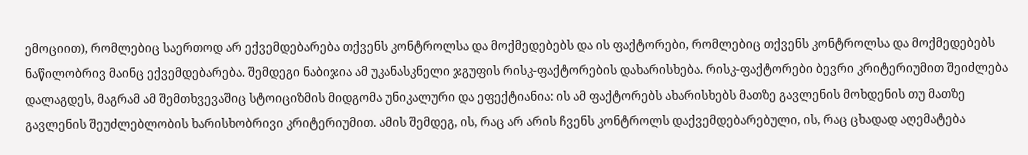ემოციით), რომლებიც საერთოდ არ ექვემდებარება თქვენს კონტროლსა და მოქმედებებს და ის ფაქტორები, რომლებიც თქვენს კონტროლსა და მოქმედებებს ნაწილობრივ მაინც ექვემდებარება. შემდეგი ნაბიჯია ამ უკანასკნელი ჯგუფის რისკ-ფაქტორების დახარისხება. რისკ-ფაქტორები ბევრი კრიტერიუმით შეიძლება დალაგდეს, მაგრამ ამ შემთხვევაშიც სტოიციზმის მიდგომა უნიკალური და ეფექტიანია: ის ამ ფაქტორებს ახარისხებს მათზე გავლენის მოხდენის თუ მათზე გავლენის შეუძლებლობის ხარისხობრივი კრიტერიუმით. ამის შემდეგ, ის, რაც არ არის ჩვენს კონტროლს დაქვემდებარებული, ის, რაც ცხადად აღემატება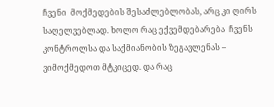ჩვენი  მოქმედების შესაძლებლობას, არც კი ღირს საღელვებლად. ხოლო რაც ექვემდებარება  ჩვენს კონტროლსა და საქმიანობის ზეგავლენას – ვიმოქმედოთ მტკიცედ. და რაც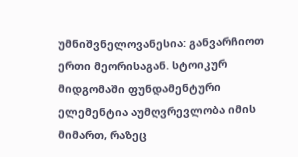უმნიშვნელოვანესია: განვარჩიოთ ერთი მეორისაგან. სტოიკურ მიდგომაში ფუნდამენტური ელემენტია აუმღვრევლობა იმის მიმართ, რაზეც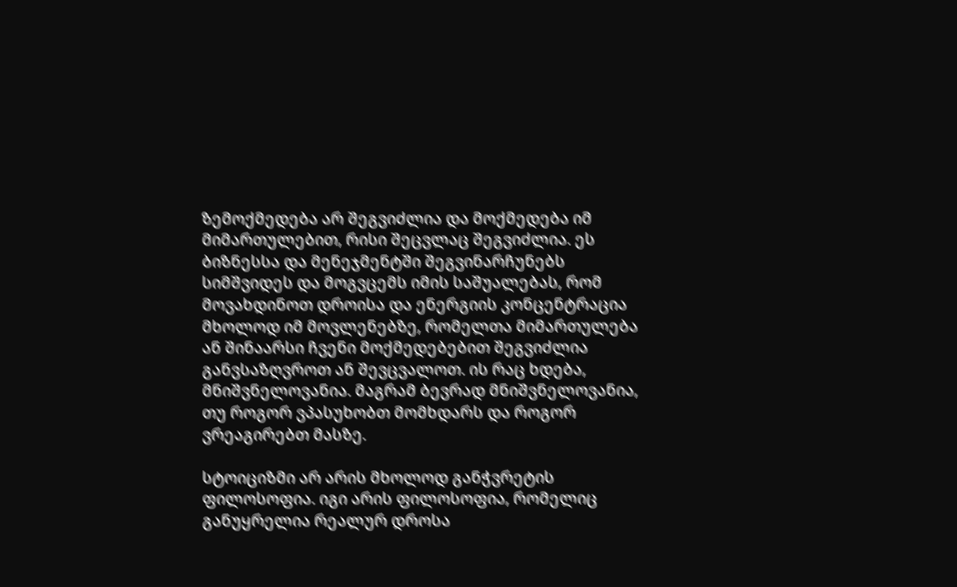ზემოქმედება არ შეგვიძლია და მოქმედება იმ მიმართულებით, რისი შეცვლაც შეგვიძლია. ეს ბიზნესსა და მენეჯმენტში შეგვინარჩუნებს სიმშვიდეს და მოგვცემს იმის საშუალებას, რომ მოვახდინოთ დროისა და ენერგიის კონცენტრაცია მხოლოდ იმ მოვლენებზე, რომელთა მიმართულება ან შინაარსი ჩვენი მოქმედებებით შეგვიძლია განვსაზღვროთ ან შევცვალოთ. ის რაც ხდება, მნიშვნელოვანია. მაგრამ ბევრად მნიშვნელოვანია, თუ როგორ ვპასუხობთ მომხდარს და როგორ ვრეაგირებთ მასზე.

სტოიციზმი არ არის მხოლოდ განჭვრეტის ფილოსოფია. იგი არის ფილოსოფია, რომელიც განუყრელია რეალურ დროსა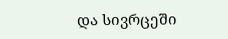და სივრცეში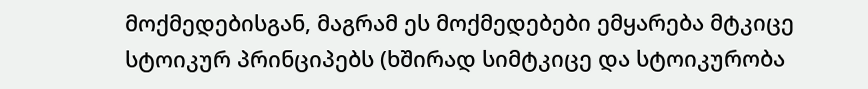მოქმედებისგან, მაგრამ ეს მოქმედებები ემყარება მტკიცე სტოიკურ პრინციპებს (ხშირად სიმტკიცე და სტოიკურობა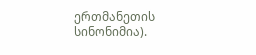ერთმანეთის სინონიმია).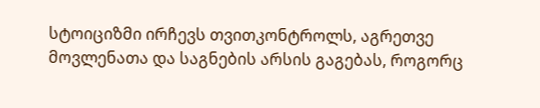სტოიციზმი ირჩევს თვითკონტროლს, აგრეთვე მოვლენათა და საგნების არსის გაგებას, როგორც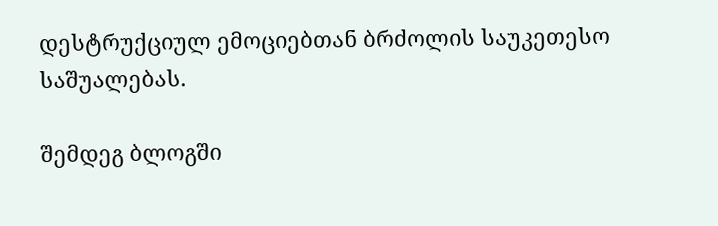დესტრუქციულ ემოციებთან ბრძოლის საუკეთესო საშუალებას.

შემდეგ ბლოგში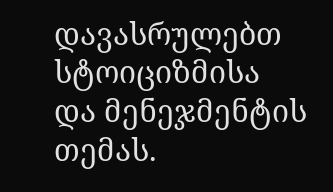დავასრულებთ სტოიციზმისა და მენეჯმენტის თემას.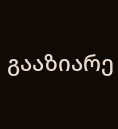გააზიარე